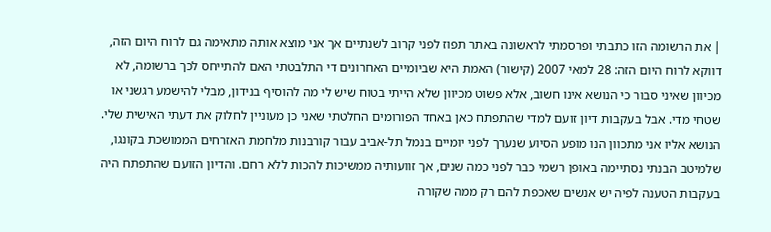| את הרשומה הזו כתבתי ופרסמתי לראשונה באתר תפוז לפני קרוב לשנתיים אך אני מוצא אותה מתאימה גם לרוח היום הזה, דווקא לרוח היום הזה: 28 למאי 2007 (קישור) האמת היא שביומיים האחרונים די התלבטתי האם להתייחס לכך ברשומה, לא מכיוון שאיני סבור כי הנושא אינו חשוב, אלא פשוט מכיוון שלא הייתי בטוח שיש לי מה להוסיף בנידון, מבלי להישמע רגשני או שטחי מדי. אבל בעקבות דיון זועם למדי שהתפתח כאן באחד הפורומים החלטתי שאני כן מעוניין לחלוק את דעתי האישית שלי. הנושא אליו אני מתכוון הנו מופע הסיוע שנערך לפני יומיים בנמל תל-אביב עבור קורבנות מלחמת האזרחים הממושכת בקונגו, שלמיטב הבנתי נסתיימה באופן רשמי כבר לפני כמה שנים, אך זוועותיה ממשיכות להכות ללא רחם. והדיון הזועם שהתפתח היה בעקבות הטענה לפיה יש אנשים שאכפת להם רק ממה שקורה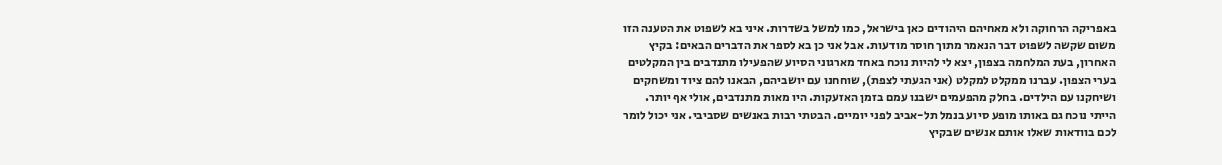באפריקה הרחוקה ולא מאחיהם היהודים כאן בישראל, כמו למשל בשדרות. איני בא לשפוט את הטענה הזו משום שקשה לשפוט דבר הנאמר מתוך חוסר מודעות. אבל אני כן בא לספר את הדברים הבאים: בקיץ האחרון, בעת המלחמה בצפון, יצא לי להיות נוכח באחד מארגוני הסיוע שהפעילו מתנדבים בין המקלטים בערי הצפון. עברנו ממקלט למקלט (אני הגעתי לצפת), שוחחנו עם יושביהם, הבאנו להם ציוד ומשחקים ושיחקנו עם הילדים. בחלק מהפעמים ישבנו עמם בזמן האזעקות. היו מאות מתנדבים, אולי אף יותר. הייתי נוכח גם באותו מופע סיוע בנמל תל-אביב לפני יומיים. הבטתי רבות באנשים שסביבי. אני יכול לומר לכם בוודאות שאלו אותם אנשים שבקיץ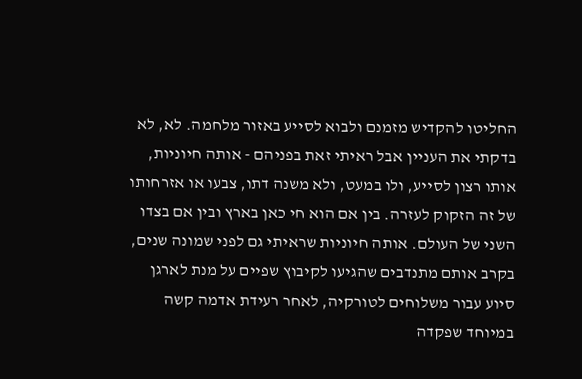החליטו להקדיש מזמנם ולבוא לסייע באזור מלחמה. לא, לא בדקתי את העניין אבל ראיתי זאת בפניהם - אותה חיוניות, אותו רצון לסייע, ולו במעט, ולא משנה דתו, צבעו או אזרחותו של זה הזקוק לעזרה. בין אם הוא חי כאן בארץ ובין אם בצדו השני של העולם. אותה חיוניות שראיתי גם לפני שמונה שנים, בקרב אותם מתנדבים שהגיעו לקיבוץ שפיים על מנת לארגן סיוע עבור משלוחים לטורקיה, לאחר רעידת אדמה קשה במיוחד שפקדה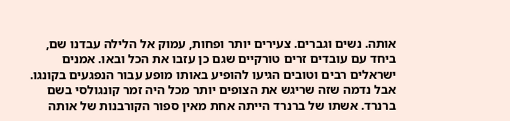אותה. נשים וגברים. צעירים יותר ופחות, עמוק אל הלילה עבדנו שם, ביחד עם עובדים זרים טורקיים שגם כן עזבו את הכל ובאו. אמנים ישראלים רבים וטובים הגיעו להופיע באותו מופע עבור הנפגעים בקונגו. אבל נדמה שזה שריגש את הצופים יותר מכל היה זמר קונגולסי בשם ברנרד. אשתו של ברנרד הייתה אחת מאין ספור הקורבנות של אותה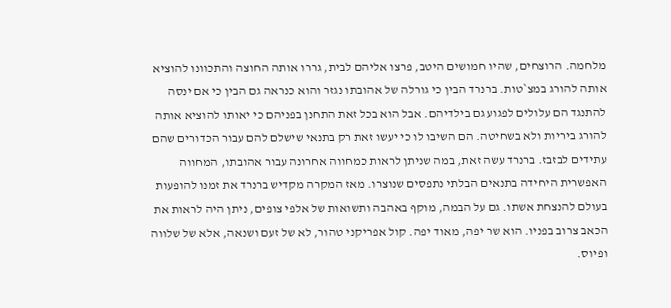מלחמה. הרוצחים, שהיו חמושים היטב, פרצו אליהם לבית, גררו אותה החוצה והתכוונו להוציא אותה להורג במצ`טות. ברנרד הבין כי גורלה של אהובתו נגזר והוא כנראה גם הבין כי אם ינסה להתנגד הם עלולים לפגוע גם בילדיהם. אבל הוא בכל זאת התחנן בפניהם כי יאותו להוציא אותה להורג ביריות ולא בשחיטה. הם השיבו לו כי יעשו זאת רק בתנאי שישלם להם עבור הכדורים שהם עתידים לבזבז. ברנרד עשה זאת, במה שניתן לראות כמחווה אחרונה עבור אהובתו, המחווה האפשרית היחידה בתנאים הבלתי נתפסים שנוצרו. מאז המקרה מקדיש ברנרד את זמנו להופעות בעולם להנצחת אשתו. גם על הבמה, מוקף באהבה ותשואות של אלפי צופים, ניתן היה לראות את הכאב צרוב בפניו. הוא שר יפה, מאוד יפה. קול אפריקני טהור, לא של זעם ושנאה, אלא של שלווה ופיוס.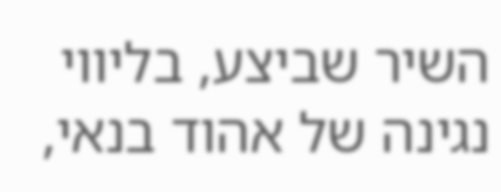השיר שביצע, בליווי נגינה של אהוד בנאי,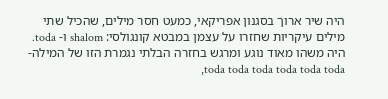היה שיר ארוך בסגנון אפריקאי, כמעט חסר מילים, שהכיל שתי מילים עיקריות שחזרו על עצמן במבטא קונגולסי: shalom ו- toda. היה משהו מאוד נוגע ומרגש בחזרה הבלתי נגמרת הזו של המילה- toda toda toda toda toda toda,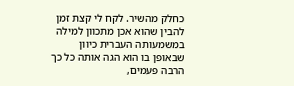כחלק מהשיר. לקח לי קצת זמן להבין שהוא אכן מתכוון למילה במשמעותה העברית כיוון שבאופן בו הוא הגה אותה כל כך הרבה פעמים,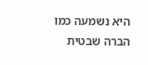היא נשמעה כמו הברה שבטית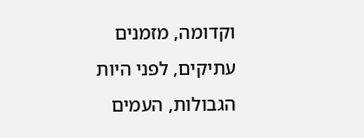וקדומה, מזמנים עתיקים, לפני היות הגבולות, העמים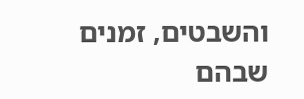והשבטים, זמנים שבהם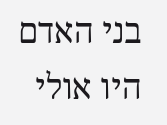בני האדם היו אולי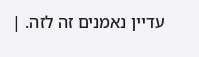עדיין נאמנים זה לזה. |